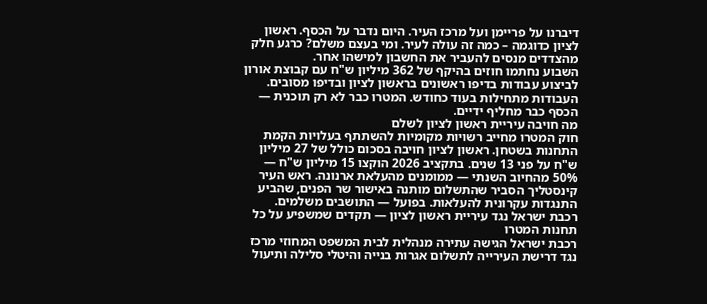דיברנו על פריימן ועל מרכז העיר. היום נדבר על הכסף. ראשון לציון כדוגמה – כמה זה עולה לעיר. ומי בעצם משלם? כרגע חלק מהצדדים מנסים להעביר את החשבון למישהו אחר.
השבוע נחתמו חוזים בהיקף של 362 מיליון ש"ח עם קבוצת אורון לביצוע עבודות בדיפו ראשונים בראשון לציון ובדיפו מסובים. העבודות מתחילות בעוד כחודש. המטרו כבר לא רק תוכנית — הכסף כבר מחליף ידיים.
מה חויבה עיריית ראשון לציון לשלם
חוק המטרו מחייב רשויות מקומיות להשתתף בעלויות הקמת התחנות בשטחן. ראשון לציון חויבה בסכום כולל של 27 מיליון ש"ח על פני 13 שנים. בתקציב 2026 הוקצו 15 מיליון ש"ח — 50% מהחיוב השנתי — ממומנים מהעלאת ארנונה. ראש העיר קינסטליך הסביר שהתשלום מותנה באישור שר הפנים, שהביע התנגדות עקרונית להעלאות. בפועל — התושבים משלמים.
רכבת ישראל נגד עיריית ראשון לציון — תקדים שמשפיע על כל תחנות המטרו
רכבת ישראל הגישה עתירה מנהלית לבית המשפט המחוזי מרכז נגד דרישת העירייה לתשלום אגרות בנייה והיטלי סלילה ותיעול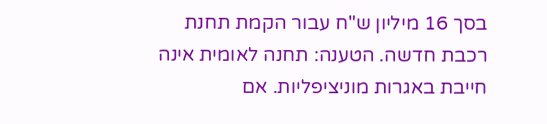בסך 16 מיליון ש"ח עבור הקמת תחנת רכבת חדשה. הטענה: תחנה לאומית אינה חייבת באגרות מוניציפליות. אם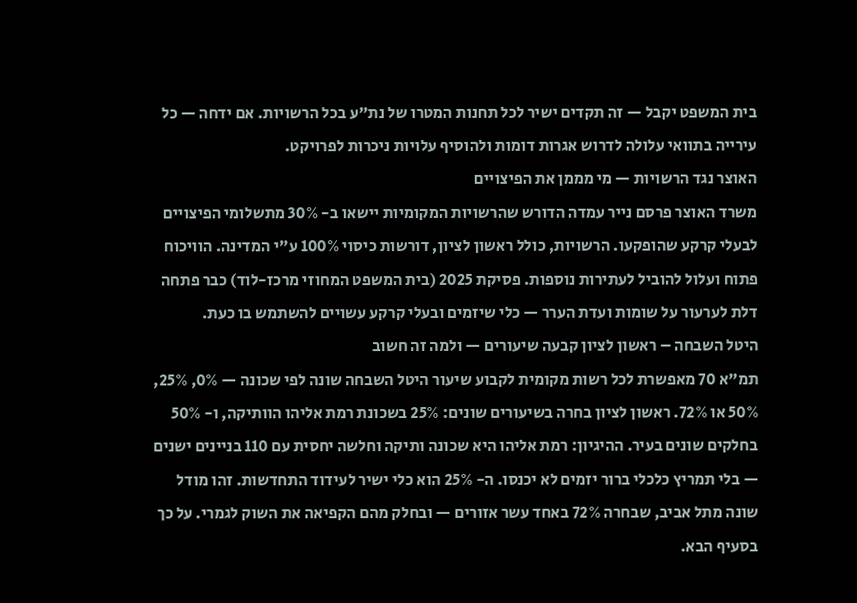בית המשפט יקבל — זה תקדים ישיר לכל תחנות המטרו של נת"ע בכל הרשויות. אם ידחה — כל עירייה בתוואי עלולה לדרוש אגרות דומות ולהוסיף עלויות ניכרות לפרויקט.
האוצר נגד הרשויות — מי מממן את הפיצויים
משרד האוצר פרסם נייר עמדה הדורש שהרשויות המקומיות יישאו ב- 30% מתשלומי הפיצויים לבעלי קרקע שהופקעו. הרשויות, כולל ראשון לציון, דורשות כיסוי 100% ע"י המדינה. הוויכוח פתוח ועלול להוביל לעתירות נוספות. פסיקת 2025 (בית המשפט המחוזי מרכז-לוד) כבר פתחה דלת לערעור על שומות ועדת הערר — כלי שיזמים ובעלי קרקע עשויים להשתמש בו כעת.
היטל השבחה – ראשון לציון קבעה שיעורים — ולמה זה חשוב
תמ"א 70 מאפשרת לכל רשות מקומית לקבוע שיעור היטל השבחה שונה לפי שכונה — 0%, 25%, 50% או 72%. ראשון לציון בחרה בשיעורים שונים: 25% בשכונת רמת אליהו הוותיקה, ו- 50% בחלקים שונים בעיר. ההיגיון: רמת אליהו היא שכונה ותיקה וחלשה יחסית עם 110 בניינים ישנים — בלי תמריץ כלכלי ברור יזמים לא יכנסו. ה- 25% הוא כלי ישיר לעידוד התחדשות. זהו מודל שונה מתל אביב, שבחרה 72% באחד עשר אזורים — ובחלק מהם הקפיאה את השוק לגמרי. על כך בסעיף הבא.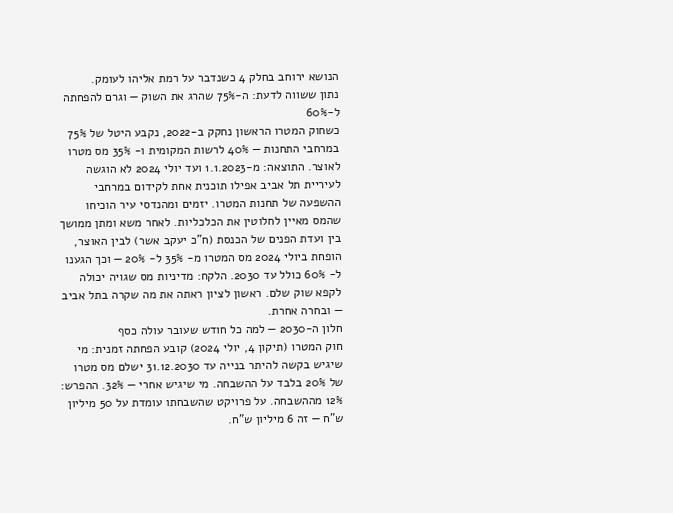הנושא ירוחב בחלק 4 כשנדבר על רמת אליהו לעומק.
נתון ששווה לדעת: ה-75% שהרג את השוק — וגרם להפחתה ל-60%
כשחוק המטרו הראשון נחקק ב-2022, נקבע היטל של 75% במרחבי התחנות — 40% לרשות המקומית ו- 35% מס מטרו לאוצר. התוצאה: מ-1.1.2023 ועד יולי 2024 לא הוגשה לעיריית תל אביב אפילו תוכנית אחת לקידום במרחבי ההשפעה של תחנות המטרו. יזמים ומהנדסי עיר הוכיחו שהמס מאיין לחלוטין את הכלכליות. לאחר משא ומתן ממושך בין ועדת הפנים של הכנסת (ח"כ יעקב אשר) לבין האוצר, הופחת ביולי 2024 מס המטרו מ- 35% ל- 20% — וכך הגענו ל- 60% כולל עד 2030. הלקח: מדיניות מס שגויה יכולה לקפא שוק שלם. ראשון לציון ראתה את מה שקרה בתל אביב — ובחרה אחרת.
חלון ה-2030 — למה כל חודש שעובר עולה כסף
חוק המטרו (תיקון 4, יולי 2024) קובע הפחתה זמנית: מי שיגיש בקשה להיתר בנייה עד 31.12.2030 ישלם מס מטרו של 20% בלבד על ההשבחה. מי שיגיש אחרי — 32%. ההפרש: 12% מההשבחה. על פרויקט שהשבחתו עומדת על 50 מיליון ש"ח — זה 6 מיליון ש"ח.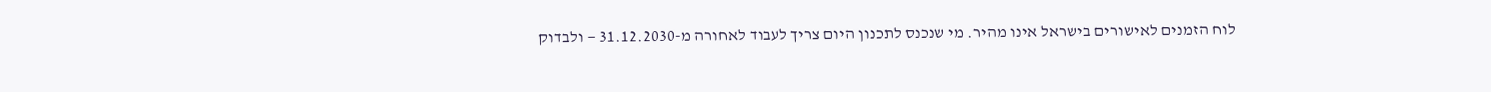לוח הזמנים לאישורים בישראל אינו מהיר. מי שנכנס לתכנון היום צריך לעבוד לאחורה מ-31.12.2030 — ולבדוק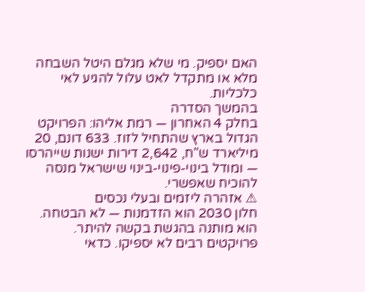האם יספיק. מי שלא מגלם היטל השבחה מלא או מתקדל לאט עלול להגיע לאי כלכליות.
בהמשך הסדרה
בחלק 4 האחרון — רמת אליהו: הפרויקט הגדול בארץ שהתחיל לזוז. 633 דונם, 20 מיליארד ש"ח, 2,642 דירות ישנות שייהרסו — ומודל בינוי-פינוי-בינוי שישראל מנסה להוכיח שאפשרי.
⚠ אזהרה ליזמים ובעלי נכסים
חלון 2030 הוא הזדמנות — לא הבטחה. הוא מותנה בהגשת בקשה להיתר. פרויקטים רבים לא יספיקו. כדאי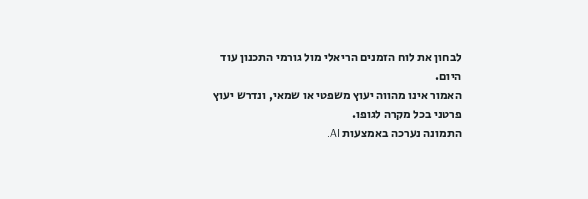לבחון את לוח הזמנים הריאלי מול גורמי התכנון עוד היום.
האמור אינו מהווה יעוץ משפטי או שמאי, ונדרש יעוץ פרטני בכל מקרה לגופו.
התמונה נערכה באמצעות AI.